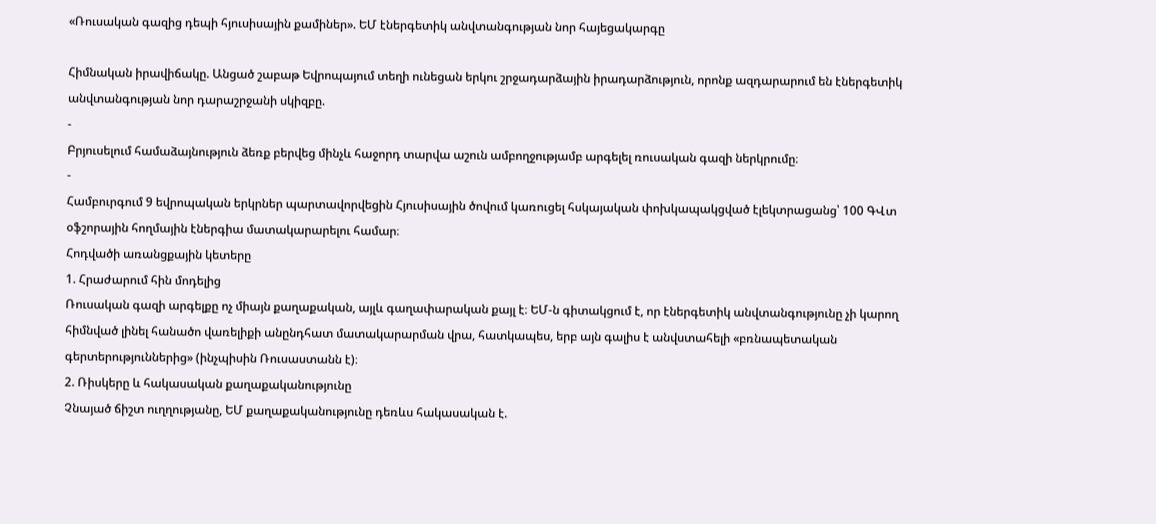«Ռուսական գազից դեպի հյուսիսային քամիներ». ԵՄ էներգետիկ անվտանգության նոր հայեցակարգը

Հիմնական իրավիճակը. Անցած շաբաթ Եվրոպայում տեղի ունեցան երկու շրջադարձային իրադարձություն, որոնք ազդարարում են էներգետիկ անվտանգության նոր դարաշրջանի սկիզբը.
-
Բրյուսելում համաձայնություն ձեռք բերվեց մինչև հաջորդ տարվա աշուն ամբողջությամբ արգելել ռուսական գազի ներկրումը։
-
Համբուրգում 9 եվրոպական երկրներ պարտավորվեցին Հյուսիսային ծովում կառուցել հսկայական փոխկապակցված էլեկտրացանց՝ 100 ԳՎտ օֆշորային հողմային էներգիա մատակարարելու համար։
Հոդվածի առանցքային կետերը
1. Հրաժարում հին մոդելից
Ռուսական գազի արգելքը ոչ միայն քաղաքական, այլև գաղափարական քայլ է։ ԵՄ-ն գիտակցում է, որ էներգետիկ անվտանգությունը չի կարող հիմնված լինել հանածո վառելիքի անընդհատ մատակարարման վրա, հատկապես, երբ այն գալիս է անվստահելի «բռնապետական գերտերություններից» (ինչպիսին Ռուսաստանն է)։
2. Ռիսկերը և հակասական քաղաքականությունը
Չնայած ճիշտ ուղղությանը, ԵՄ քաղաքականությունը դեռևս հակասական է.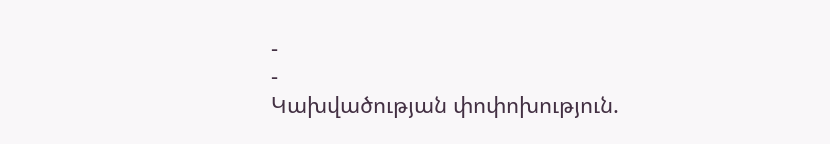-
-
Կախվածության փոփոխություն.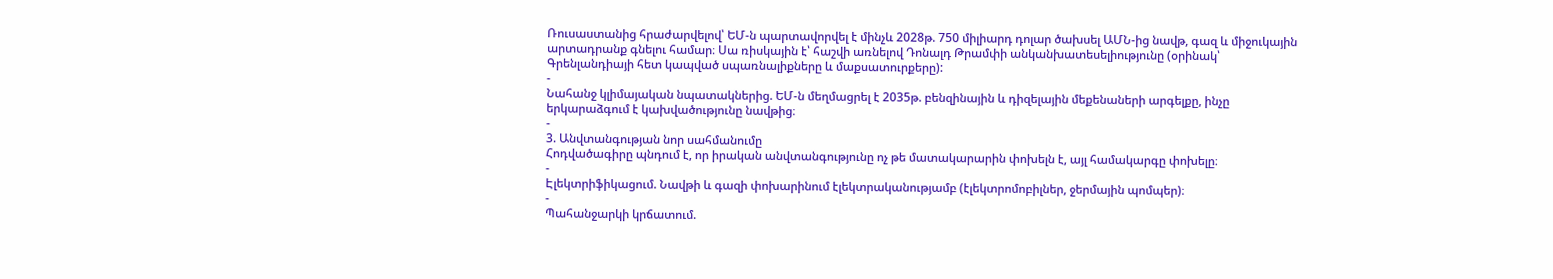Ռուսաստանից հրաժարվելով՝ ԵՄ-ն պարտավորվել է մինչև 2028թ. 750 միլիարդ դոլար ծախսել ԱՄՆ-ից նավթ, գազ և միջուկային արտադրանք գնելու համար։ Սա ռիսկային է՝ հաշվի առնելով Դոնալդ Թրամփի անկանխատեսելիությունը (օրինակ՝ Գրենլանդիայի հետ կապված սպառնալիքները և մաքսատուրքերը):
-
Նահանջ կլիմայական նպատակներից. ԵՄ-ն մեղմացրել է 2035թ. բենզինային և դիզելային մեքենաների արգելքը, ինչը երկարաձգում է կախվածությունը նավթից։
-
3. Անվտանգության նոր սահմանումը
Հոդվածագիրը պնդում է, որ իրական անվտանգությունը ոչ թե մատակարարին փոխելն է, այլ համակարգը փոխելը։
-
Էլեկտրիֆիկացում. Նավթի և գազի փոխարինում էլեկտրականությամբ (էլեկտրոմոբիլներ, ջերմային պոմպեր)։
-
Պահանջարկի կրճատում.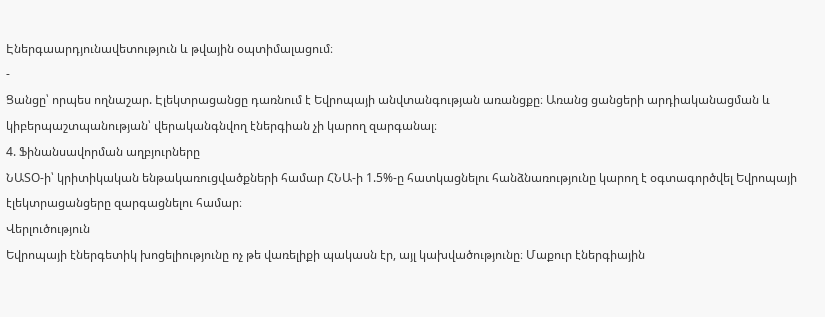Էներգաարդյունավետություն և թվային օպտիմալացում։
-
Ցանցը՝ որպես ողնաշար. Էլեկտրացանցը դառնում է Եվրոպայի անվտանգության առանցքը։ Առանց ցանցերի արդիականացման և կիբերպաշտպանության՝ վերականգնվող էներգիան չի կարող զարգանալ։
4. Ֆինանսավորման աղբյուրները
ՆԱՏՕ-ի՝ կրիտիկական ենթակառուցվածքների համար ՀՆԱ-ի 1.5%-ը հատկացնելու հանձնառությունը կարող է օգտագործվել Եվրոպայի էլեկտրացանցերը զարգացնելու համար։
Վերլուծություն
Եվրոպայի էներգետիկ խոցելիությունը ոչ թե վառելիքի պակասն էր, այլ կախվածությունը։ Մաքուր էներգիային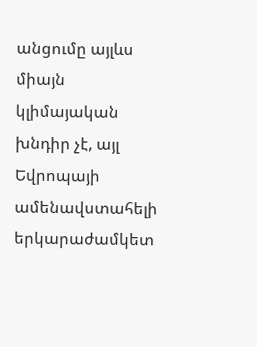անցումը այլևս միայն կլիմայական խնդիր չէ, այլ Եվրոպայի ամենավստահելի երկարաժամկետ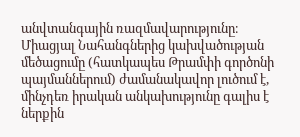անվտանգային ռազմավարությունը։ Միացյալ Նահանգներից կախվածության մեծացումը (հատկապես Թրամփի գործոնի պայմաններում) ժամանակավոր լուծում է, մինչդեռ իրական անկախությունը գալիս է ներքին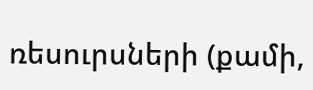ռեսուրսների (քամի,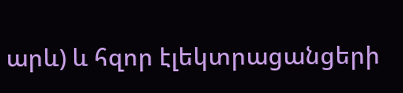արև) և հզոր էլեկտրացանցերի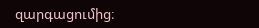զարգացումից։